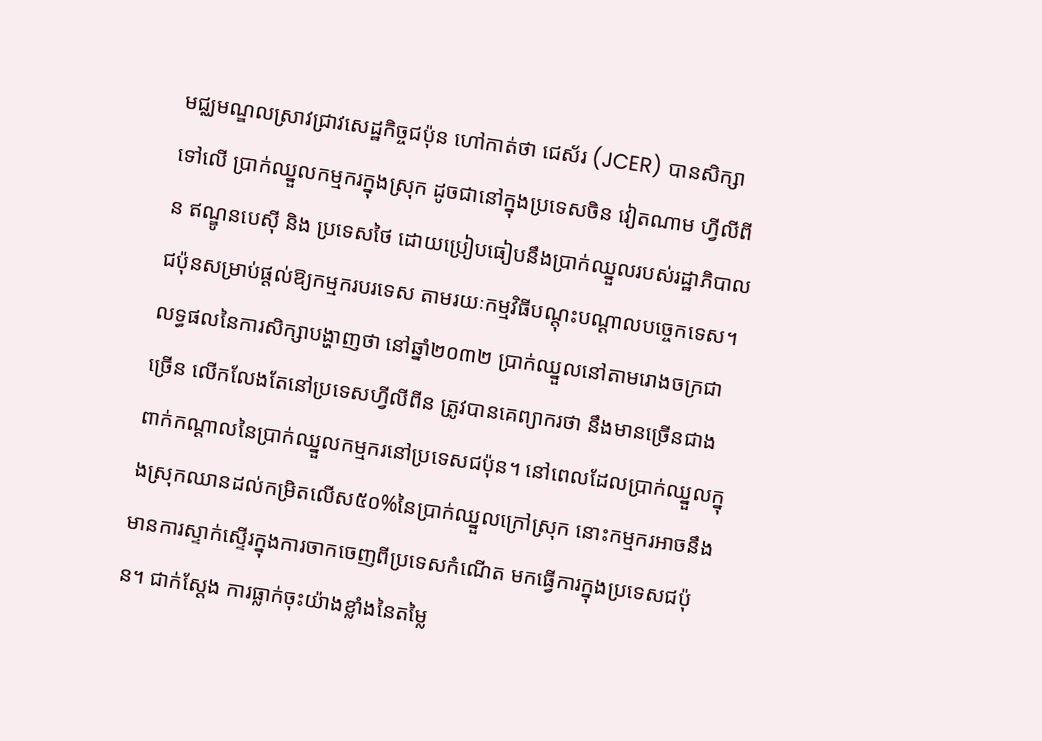មជ្ឈមណ្ឌលស្រាវជ្រាវសេដ្ឋកិច្ចជប៉ុន ហៅកាត់ថា ជេស័រ (JCER) បានសិក្សាទៅលើ ប្រាក់ឈ្នួលកម្មករក្នុងស្រុក ដូចជានៅក្នុងប្រទេសចិន វៀតណាម ហ្វីលីពីន ឥណ្ឌូនបេស៊ី និង ប្រទេសថៃ ដោយប្រៀបធៀបនឹងប្រាក់ឈ្នួលរបស់រដ្ឋាភិបាលជប៉ុនសម្រាប់ផ្តល់ឱ្យកម្មករបរទេស តាមរយៈកម្មវិធីបណ្តុះបណ្តាលបច្ចេកទេស។
លទ្ធផលនៃការសិក្សាបង្ហាញថា នៅឆ្នាំ២០៣២ ប្រាក់ឈ្នួលនៅតាមរោងចក្រជាច្រើន លើកលែងតែនៅប្រទេសហ្វីលីពីន ត្រូវបានគេព្យាករថា នឹងមានច្រើនជាងពាក់កណ្តាលនៃប្រាក់ឈ្នួលកម្មករនៅប្រទេសជប៉ុន។ នៅពេលដែលប្រាក់ឈ្នួលក្នុងស្រុកឈានដល់កម្រិតលើស៥០%នៃប្រាក់ឈ្នួលក្រៅស្រុក នោះកម្មករអាចនឹងមានការស្ទាក់ស្ទើរក្នុងការចាកចេញពីប្រទេសកំណើត មកធ្វើការក្នុងប្រទេសជប៉ុន។ ជាក់ស្តែង ការធ្លាក់ចុះយ៉ាងខ្លាំងនៃតម្លៃ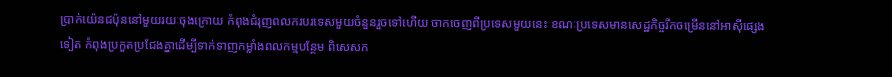ប្រាក់យ៉េនជប៉ុននៅមួយរយៈចុងក្រោយ កំពុងជំរុញពលករបរទេសមួយចំនួនរួចទៅហើយ ចាកចេញពីប្រទេសមួយនេះ ខណៈប្រទេសមានសេដ្ឋកិច្ចរីកចម្រើននៅអាស៊ីផ្សេងទៀត កំពុងប្រកួតប្រជែងគ្នាដើម្បីទាក់ទាញកម្លាំងពលកម្មបន្ថែម ពិសេសក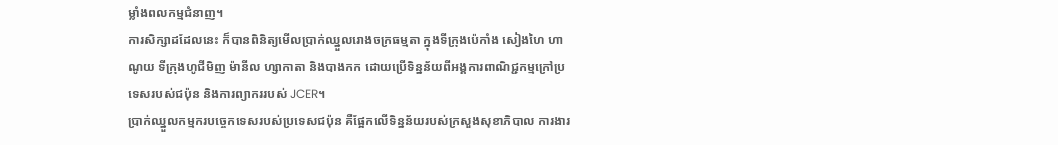ម្លាំងពលកម្មជំនាញ។
ការសិក្សាដដែលនេះ ក៏បានពិនិត្យមើលប្រាក់ឈ្នួលរោងចក្រធម្មតា ក្នុងទីក្រុងប៉េកាំង សៀងហៃ ហាណូយ ទីក្រុងហូជីមិញ ម៉ានីល ហ្សាកាតា និងបាងកក ដោយប្រើទិន្នន័យពីអង្គការពាណិជ្ជកម្មក្រៅប្រទេសរបស់ជប៉ុន និងការព្យាកររបស់ JCER។
ប្រាក់ឈ្នួលកម្មករបច្ចេកទេសរបស់ប្រទេសជប៉ុន គឺផ្អែកលើទិន្នន័យរបស់ក្រសួងសុខាភិបាល ការងារ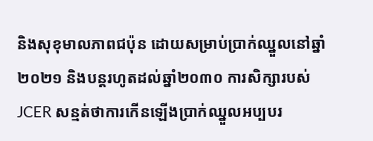និងសុខុមាលភាពជប៉ុន ដោយសម្រាប់ប្រាក់ឈ្នួលនៅឆ្នាំ២០២១ និងបន្តរហូតដល់ឆ្នាំ២០៣០ ការសិក្សារបស់ JCER សន្មត់ថាការកើនឡើងប្រាក់ឈ្នួលអប្បបរ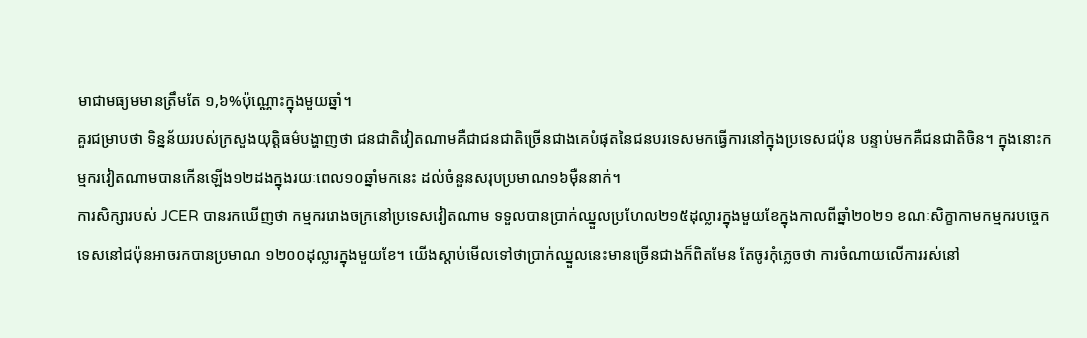មាជាមធ្យមមានត្រឹមតែ ១,៦%ប៉ុណ្ណោះក្នុងមួយឆ្នាំ។
គួរជម្រាបថា ទិន្នន័យរបស់ក្រសួងយុត្តិធម៌បង្ហាញថា ជនជាតិវៀតណាមគឺជាជនជាតិច្រើនជាងគេបំផុតនៃជនបរទេសមកធ្វើការនៅក្នុងប្រទេសជប៉ុន បន្ទាប់មកគឺជនជាតិចិន។ ក្នុងនោះកម្មករវៀតណាមបានកើនឡើង១២ដងក្នុងរយៈពេល១០ឆ្នាំមកនេះ ដល់ចំនួនសរុបប្រមាណ១៦ម៉ឺននាក់។
ការសិក្សារបស់ JCER បានរកឃើញថា កម្មកររោងចក្រនៅប្រទេសវៀតណាម ទទួលបានប្រាក់ឈ្នួលប្រហែល២១៥ដុល្លារក្នុងមួយខែក្នុងកាលពីឆ្នាំ២០២១ ខណៈសិក្ខាកាមកម្មករបច្ចេកទេសនៅជប៉ុនអាចរកបានប្រមាណ ១២០០ដុល្លារក្នុងមួយខែ។ យើងស្តាប់មើលទៅថាប្រាក់ឈ្នួលនេះមានច្រើនជាងក៏ពិតមែន តែចូរកុំភ្លេចថា ការចំណាយលើការរស់នៅ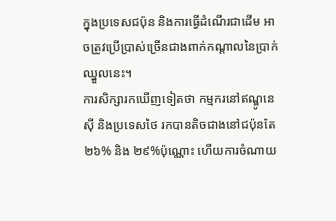ក្នុងប្រទេសជប៉ុន និងការធ្វើដំណើរជាដើម អាចត្រូវប្រើប្រាស់ច្រើនជាងពាក់កណ្តាលនៃប្រាក់ឈ្នួលនេះ។
ការសិក្សារកឃើញទៀតថា កម្មករនៅឥណ្ឌូនេស៊ី និងប្រទេសថៃ រកបានតិចជាងនៅជប៉ុនតែ ២៦% និង ២៩%ប៉ុណ្ណោះ ហើយការចំណាយ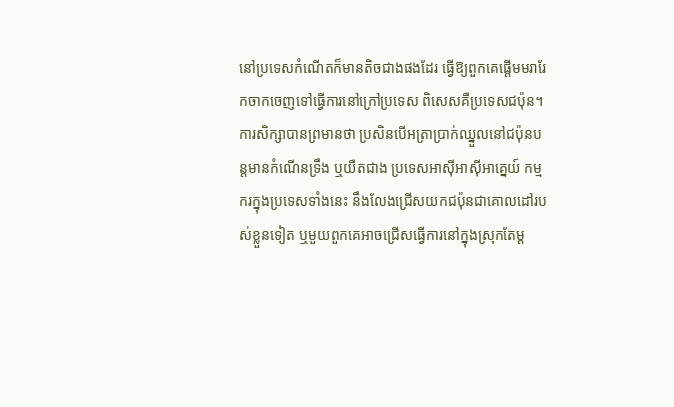នៅប្រទេសកំណើតក៏មានតិចជាងផងដែរ ធ្វើឱ្យពួកគេផ្តើមមរារែកចាកចេញទៅធ្វើការនៅក្រៅប្រទេស ពិសេសគឺប្រទេសជប៉ុន។
ការសិក្សាបានព្រមានថា ប្រសិនបើអត្រាប្រាក់ឈ្នួលនៅជប៉ុនបន្តមានកំណើនទ្រឹង ឬយឺតជាង ប្រទេសអាស៊ីអាស៊ីអាគ្នេយ៍ កម្មករក្នុងប្រទេសទាំងនេះ នឹងលែងជ្រើសយកជប៉ុនជាគោលដៅរបស់ខ្លួនទៀត ឬមួយពួកគេអាចជ្រើសធ្វើការនៅក្នុងស្រុកតែម្ត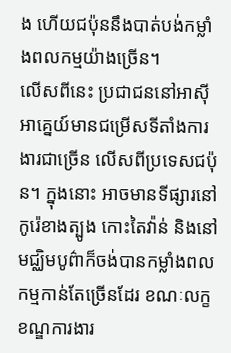ង ហើយជប៉ុននឹងបាត់បង់កម្លាំងពលកម្មយ៉ាងច្រើន។
លើសពីនេះ ប្រជាជននៅអាស៊ីអាគ្នេយ៍មានជម្រើសទីតាំងការងារជាច្រើន លើសពីប្រទេសជប៉ុន។ ក្នុងនោះ អាចមានទីផ្សារនៅកូរ៉េខាងត្បូង កោះតៃវ៉ាន់ និងនៅមជ្ឈិមបូព៌ាក៏ចង់បានកម្លាំងពលកម្មកាន់តែច្រើនដែរ ខណៈលក្ខខណ្ឌការងារ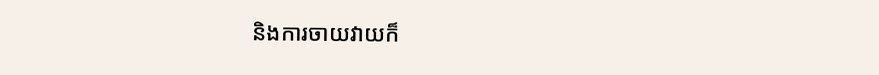និងការចាយវាយក៏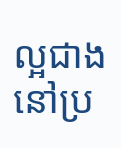ល្អជាងនៅប្រ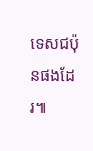ទេសជប៉ុនផងដែរ៕